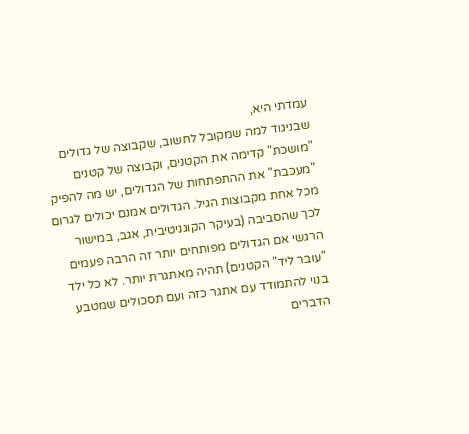עמדתי היא,
שבניגוד למה שמקובל לחשוב, שקבוצה של גדולים "מושכת" קדימה את הקטנים, וקבוצה של קטנים "מעכבת" את ההתפתחות של הגדולים, יש מה להפיק מכל אחת מקבוצות הגיל. הגדולים אמנם יכולים לגרום לכך שהסביבה (בעיקר הקוגניטיבית, אגב, במישור הרגשי אם הגדולים מפותחים יותר זה הרבה פעמים "עובר ליד" הקטנים) תהיה מאתגרת יותר. לא כל ילד בנוי להתמודד עם אתגר כזה ועם תסכולים שמטבע הדברים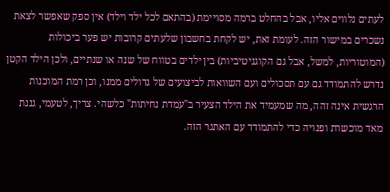לעתים נלווים אליו, אבל בהחלט ברמה מסויימת (בהתאם לכל ילד וילד) אין ספק שאפשר לצאת נשכרים במישור הזה. לעומת זאת, יש לקחת בחשבון שלעתים קרובות יש פער ביכולות (המוטוריות, למשל, אבל גם הקוגניטיביות) בין ילדים בטווח של שנה או שנתיים, ולכן הילד הקטן נדרש להתמודד גם עם תסכולים ועם השוואות לביצועים של גדולים ממנו, וכן רמת המוכנות הרגשית אינה זהה, מה שמעמיד את הילד הצעיר ב"עמדת נחיתות" כלשהי. צריך, לטעמי, גננת מאד מוכשרת ופנויה כדי להתמודד עם האתגר הזה.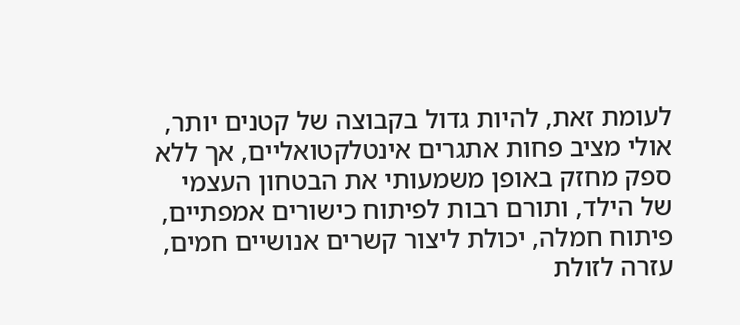לעומת זאת, להיות גדול בקבוצה של קטנים יותר, אולי מציב פחות אתגרים אינטלקטואליים, אך ללא ספק מחזק באופן משמעותי את הבטחון העצמי של הילד, ותורם רבות לפיתוח כישורים אמפתיים, פיתוח חמלה, יכולת ליצור קשרים אנושיים חמים, עזרה לזולת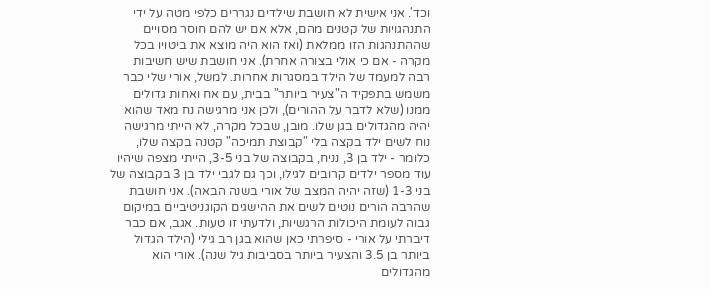וכד'. אני אישית לא חושבת שילדים נגררים כלפי מטה על ידי התנהגויות של קטנים מהם, אלא אם יש להם חוסר מסויים שההתנהגות הזו ממלאת (ואז הוא היה מוצא את ביטויו בכל מקרה - אם כי אולי בצורה אחרת). אני חושבת שיש חשיבות רבה למעמד של הילד במסגרות אחרות. למשל, אורי שלי כבר משמש בתפקיד ה"צעיר ביותר" בבית, עם אח ואחות גדולים ממנו (שלא לדבר על ההורים), ולכן אני מרגישה נח מאד שהוא יהיה מהגדולים בגן שלו. מובן, שבכל מקרה, לא הייתי מרגישה נוח לשים ילד בקצה בלי "קבוצת תמיכה" קטנה בקצה שלו, כלומר - ילד בן 3, נניח, בקבוצה של בני 3-5, הייתי מצפה שיהיו עוד מספר ילדים קרובים לגילו, וכך גם לגבי ילד בן 3 בקבוצה של בני 1-3 (שזה יהיה המצב של אורי בשנה הבאה). אני חושבת שהרבה הורים נוטים לשים את ההישגים הקוגניטיביים במיקום גבוה לעומת היכולות הרגשיות, ולדעתי זו טעות. אגב, אם כבר דיברתי על אורי - סיפרתי כאן שהוא בגן רב גילי (הילד הגדול ביותר בן 3.5 והצעיר ביותר בסביבות גיל שנה). אורי הוא מהגדולים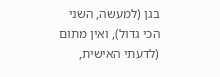בגן (למעשה, השני הכי גדול), ואין מתום (לדעתי האישית,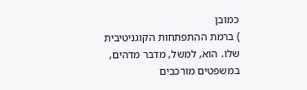כמובן
) ברמת ההתפתחות הקוגניטיבית שלו. הוא, למשל, מדבר מדהים, במשפטים מורכבים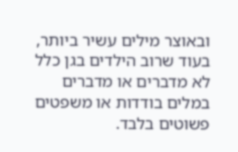ובאוצר מילים עשיר ביותר, בעוד שרוב הילדים בגן כלל לא מדברים או מדברים במלים בודדות או משפטים פשוטים בלבד.